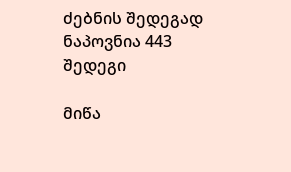ძებნის შედეგად ნაპოვნია 443 შედეგი

მიწა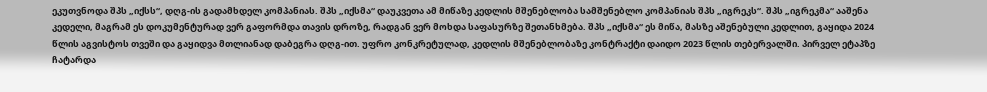ეკუთვნოდა შპს „იქსს“, დღგ-ის გადამხდელ კომპანიას. შპს „იქსმა“ დაუკვეთა ამ მიწაზე კედლის მშენებლობა სამშენებლო კომპანიას შპს „იგრეკს“. შპს „იგრეკმა“ ააშენა კედელი, მაგრამ ეს დოკუმენტურად ვერ გაფორმდა თავის დროზე, რადგან ვერ მოხდა საფასურზე შეთანხმება. შპს „იქსმა“ ეს მიწა, მასზე აშენებული კედლით, გაყიდა 2024 წლის აგვისტოს თვეში და გაყიდვა მთლიანად დაბეგრა დღგ-ით. უფრო კონკრეტულად, კედლის მშენებლობაზე კონტრაქტი დაიდო 2023 წლის თებერვალში. პირველ ეტაპზე ჩატარდა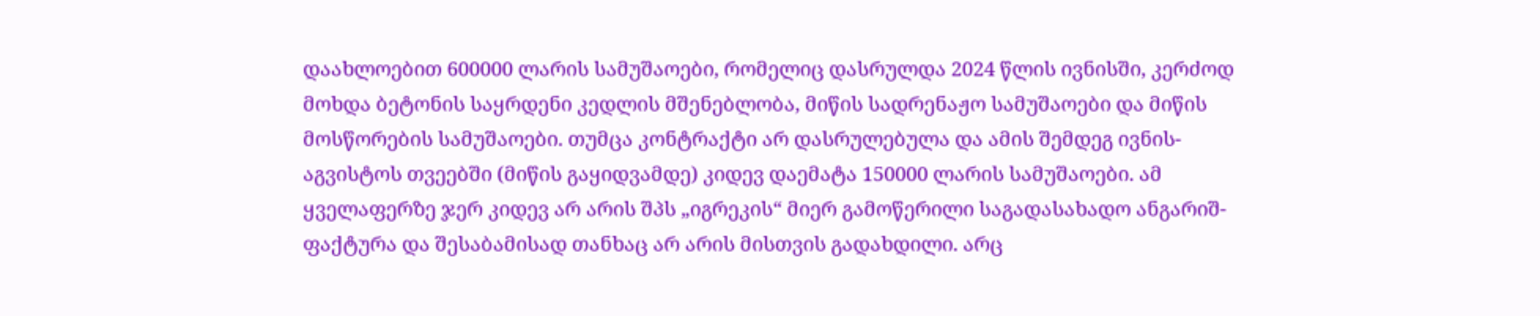დაახლოებით 600000 ლარის სამუშაოები, რომელიც დასრულდა 2024 წლის ივნისში, კერძოდ მოხდა ბეტონის საყრდენი კედლის მშენებლობა, მიწის სადრენაჟო სამუშაოები და მიწის მოსწორების სამუშაოები. თუმცა კონტრაქტი არ დასრულებულა და ამის შემდეგ ივნის-აგვისტოს თვეებში (მიწის გაყიდვამდე) კიდევ დაემატა 150000 ლარის სამუშაოები. ამ ყველაფერზე ჯერ კიდევ არ არის შპს „იგრეკის“ მიერ გამოწერილი საგადასახადო ანგარიშ-ფაქტურა და შესაბამისად თანხაც არ არის მისთვის გადახდილი. არც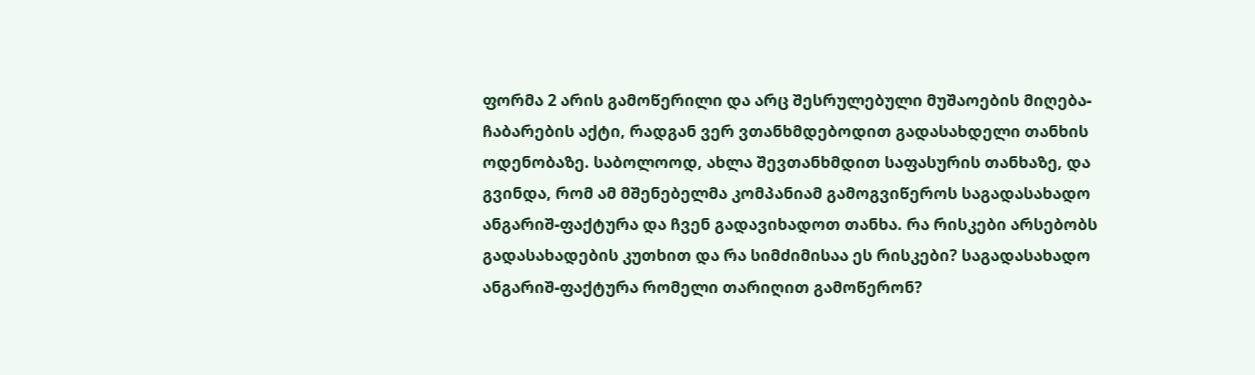ფორმა 2 არის გამოწერილი და არც შესრულებული მუშაოების მიღება-ჩაბარების აქტი, რადგან ვერ ვთანხმდებოდით გადასახდელი თანხის ოდენობაზე. საბოლოოდ, ახლა შევთანხმდით საფასურის თანხაზე, და გვინდა, რომ ამ მშენებელმა კომპანიამ გამოგვიწეროს საგადასახადო ანგარიშ-ფაქტურა და ჩვენ გადავიხადოთ თანხა. რა რისკები არსებობს გადასახადების კუთხით და რა სიმძიმისაა ეს რისკები? საგადასახადო ანგარიშ-ფაქტურა რომელი თარიღით გამოწერონ?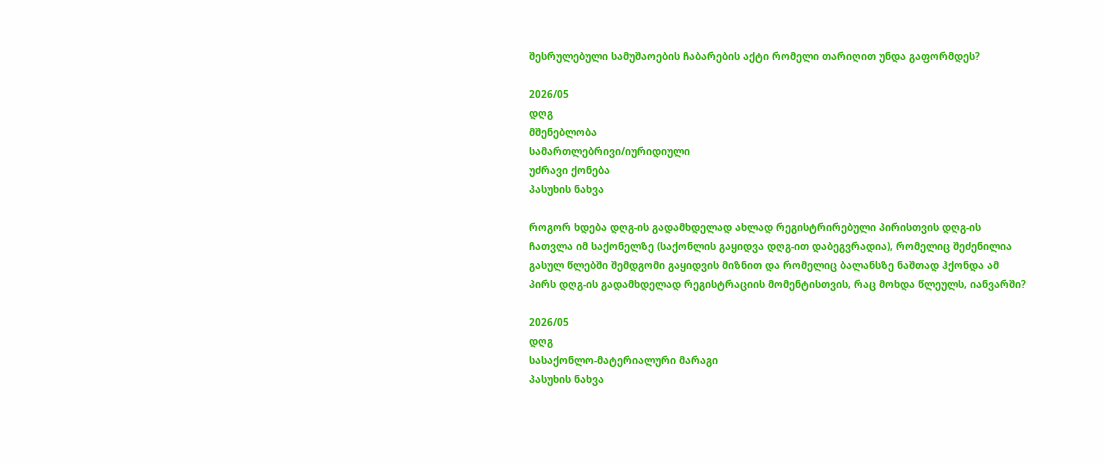შესრულებული სამუშაოების ჩაბარების აქტი რომელი თარიღით უნდა გაფორმდეს?

2026/05
დღგ
მშენებლობა
სამართლებრივი/იურიდიული
უძრავი ქონება
პასუხის ნახვა

როგორ ხდება დღგ-ის გადამხდელად ახლად რეგისტრირებული პირისთვის დღგ-ის ჩათვლა იმ საქონელზე (საქონლის გაყიდვა დღგ-ით დაბეგვრადია), რომელიც შეძენილია გასულ წლებში შემდგომი გაყიდვის მიზნით და რომელიც ბალანსზე ნაშთად ჰქონდა ამ პირს დღგ-ის გადამხდელად რეგისტრაციის მომენტისთვის, რაც მოხდა წლეულს, იანვარში?

2026/05
დღგ
სასაქონლო-მატერიალური მარაგი
პასუხის ნახვა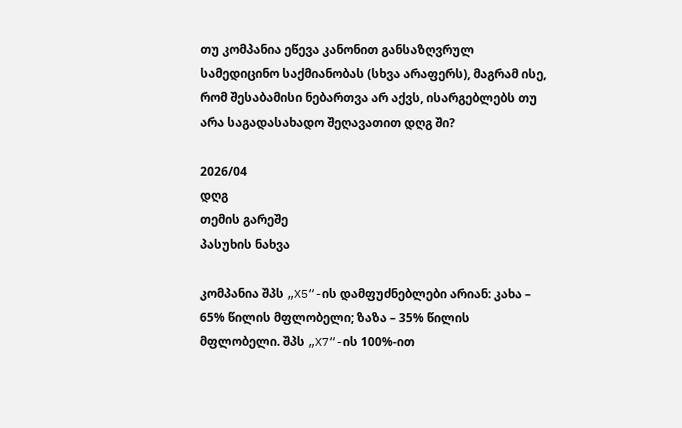თუ კომპანია ეწევა კანონით განსაზღვრულ სამედიცინო საქმიანობას (სხვა არაფერს), მაგრამ ისე, რომ შესაბამისი ნებართვა არ აქვს, ისარგებლებს თუ არა საგადასახადო შეღავათით დღგ ში?

2026/04
დღგ
თემის გარეშე
პასუხის ნახვა

კომპანია შპს „X5“-ის დამფუძნებლები არიან: კახა – 65% წილის მფლობელი; ზაზა – 35% წილის მფლობელი. შპს „X7“-ის 100%-ით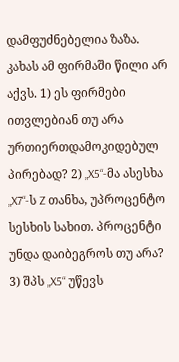დამფუძნებელია ზაზა. კახას ამ ფირმაში წილი არ აქვს. 1) ეს ფირმები ითვლებიან თუ არა ურთიერთდამოკიდებულ პირებად? 2) „X5“-მა ასესხა „X7“-ს Z თანხა, უპროცენტო სესხის სახით. პროცენტი უნდა დაიბეგროს თუ არა? 3) შპს „X5“ უწევს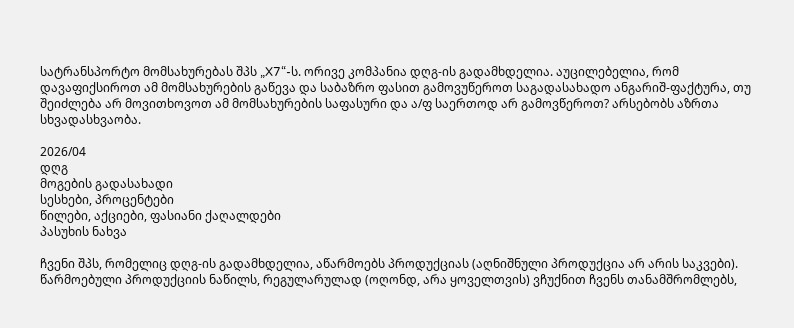სატრანსპორტო მომსახურებას შპს „X7“-ს. ორივე კომპანია დღგ-ის გადამხდელია. აუცილებელია, რომ დავაფიქსიროთ ამ მომსახურების გაწევა და საბაზრო ფასით გამოვუწეროთ საგადასახადო ანგარიშ-ფაქტურა, თუ შეიძლება არ მოვითხოვოთ ამ მომსახურების საფასური და ა/ფ საერთოდ არ გამოვწეროთ? არსებობს აზრთა სხვადასხვაობა.

2026/04
დღგ
მოგების გადასახადი
სესხები, პროცენტები
წილები, აქციები, ფასიანი ქაღალდები
პასუხის ნახვა

ჩვენი შპს, რომელიც დღგ-ის გადამხდელია, აწარმოებს პროდუქციას (აღნიშნული პროდუქცია არ არის საკვები). წარმოებული პროდუქციის ნაწილს, რეგულარულად (ოღონდ, არა ყოველთვის) ვჩუქნით ჩვენს თანამშრომლებს,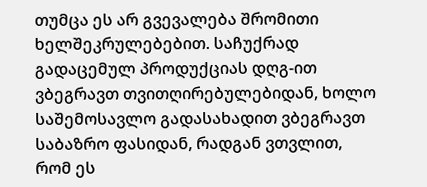თუმცა ეს არ გვევალება შრომითი ხელშეკრულებებით. საჩუქრად გადაცემულ პროდუქციას დღგ-ით ვბეგრავთ თვითღირებულებიდან, ხოლო საშემოსავლო გადასახადით ვბეგრავთ საბაზრო ფასიდან, რადგან ვთვლით, რომ ეს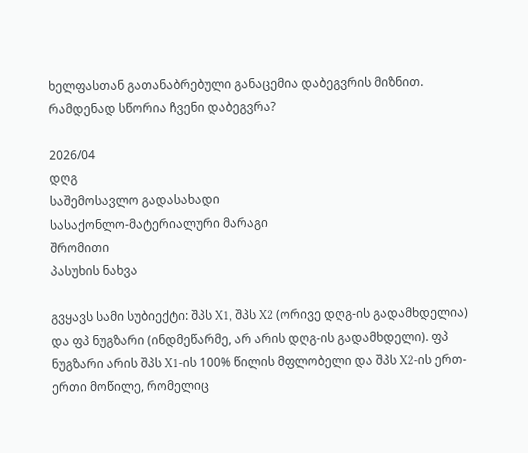ხელფასთან გათანაბრებული განაცემია დაბეგვრის მიზნით. რამდენად სწორია ჩვენი დაბეგვრა?

2026/04
დღგ
საშემოსავლო გადასახადი
სასაქონლო-მატერიალური მარაგი
შრომითი
პასუხის ნახვა

გვყავს სამი სუბიექტი: შპს X1, შპს X2 (ორივე დღგ-ის გადამხდელია) და ფპ ნუგზარი (ინდმეწარმე, არ არის დღგ-ის გადამხდელი). ფპ ნუგზარი არის შპს X1-ის 100% წილის მფლობელი და შპს X2-ის ერთ-ერთი მოწილე, რომელიც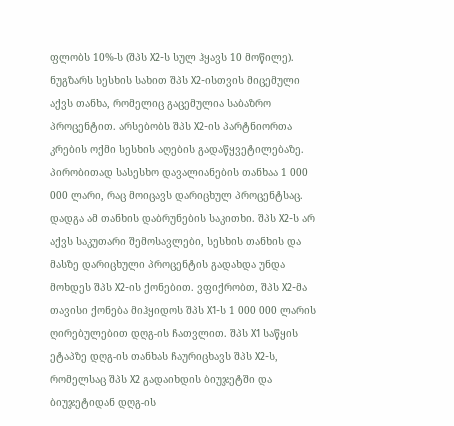ფლობს 10%-ს (შპს X2-ს სულ ჰყავს 10 მოწილე). ნუგზარს სესხის სახით შპს X2-ისთვის მიცემული აქვს თანხა, რომელიც გაცემულია საბაზრო პროცენტით. არსებობს შპს X2-ის პარტნიორთა კრების ოქმი სესხის აღების გადაწყვეტილებაზე. პირობითად სასესხო დავალიანების თანხაა 1 000 000 ლარი, რაც მოიცავს დარიცხულ პროცენტსაც. დადგა ამ თანხის დაბრუნების საკითხი. შპს X2-ს არ აქვს საკუთარი შემოსავლები, სესხის თანხის და მასზე დარიცხული პროცენტის გადახდა უნდა მოხდეს შპს X2-ის ქონებით. ვფიქრობთ, შპს X2-მა თავისი ქონება მიჰყიდოს შპს X1-ს 1 000 000 ლარის ღირებულებით დღგ-ის ჩათვლით. შპს X1 საწყის ეტაპზე დღგ-ის თანხას ჩაურიცხავს შპს X2-ს, რომელსაც შპს X2 გადაიხდის ბიუჯეტში და ბიუჯეტიდან დღგ-ის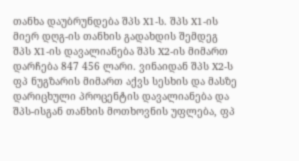თანხა დაუბრუნდება შპს X1-ს. შპს X1-ის მიერ დღგ-ის თანხის გადახდის შემდეგ შპს X1-ის დავალიანება შპს X2-ის მიმართ დარჩება 847 456 ლარი. ვინაიდან შპს X2-ს ფპ ნუგზარის მიმართ აქვს სესხის და მასზე დარიცხული პროცენტის დავალიანება და შპს-ისგან თანხის მოთხოვნის უფლება, ფპ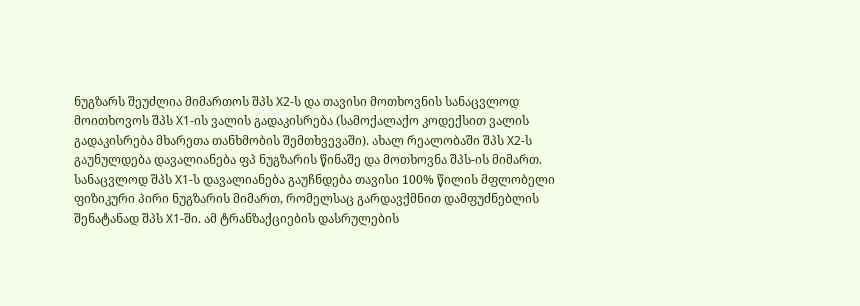ნუგზარს შეუძლია მიმართოს შპს X2-ს და თავისი მოთხოვნის სანაცვლოდ მოითხოვოს შპს X1-ის ვალის გადაკისრება (სამოქალაქო კოდექსით ვალის გადაკისრება მხარეთა თანხმობის შემთხვევაში). ახალ რეალობაში შპს X2-ს გაუნულდება დავალიანება ფპ ნუგზარის წინაშე და მოთხოვნა შპს-ის მიმართ. სანაცვლოდ შპს X1-ს დავალიანება გაუჩნდება თავისი 100% წილის მფლობელი ფიზიკური პირი ნუგზარის მიმართ, რომელსაც გარდავქმნით დამფუძნებლის შენატანად შპს X1-ში. ამ ტრანზაქციების დასრულების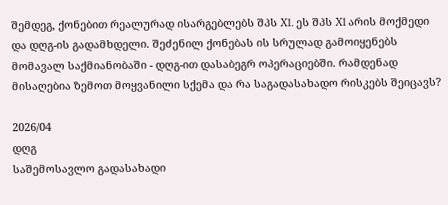შემდეგ, ქონებით რეალურად ისარგებლებს შპს X1. ეს შპს X1 არის მოქმედი და დღგ-ის გადამხდელი. შეძენილ ქონებას ის სრულად გამოიყენებს მომავალ საქმიანობაში - დღგ-ით დასაბეგრ ოპერაციებში. რამდენად მისაღებია ზემოთ მოყვანილი სქემა და რა საგადასახადო რისკებს შეიცავს?

2026/04
დღგ
საშემოსავლო გადასახადი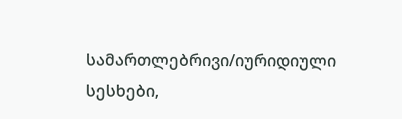სამართლებრივი/იურიდიული
სესხები,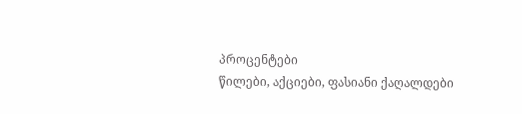პროცენტები
წილები, აქციები, ფასიანი ქაღალდები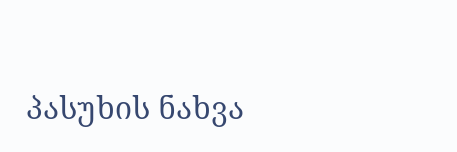პასუხის ნახვა